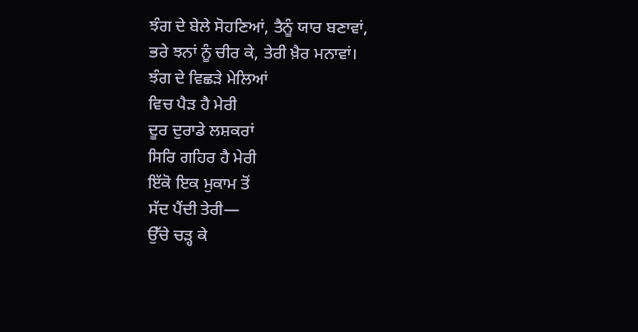ਝੰਗ ਦੇ ਬੇਲੇ ਸੋਹਣਿਆਂ, ਤੈਨੂੰ ਯਾਰ ਬਣਾਵਾਂ,
ਭਰੇ ਝਨਾਂ ਨੂੰ ਚੀਰ ਕੇ, ਤੇਰੀ ਖ਼ੈਰ ਮਨਾਵਾਂ।
ਝੰਗ ਦੇ ਵਿਛੜੇ ਮੇਲਿਆਂ
ਵਿਚ ਪੈੜ ਹੈ ਮੇਰੀ
ਦੂਰ ਦੁਰਾਡੇ ਲਸ਼ਕਰਾਂ
ਸਿਰਿ ਗਹਿਰ ਹੈ ਮੇਰੀ
ਇੱਕੋ ਇਕ ਮੁਕਾਮ ਤੋਂ
ਸੱਦ ਪੈਂਦੀ ਤੇਰੀ—
ਉੱਚੇ ਚੜ੍ਹ ਕੇ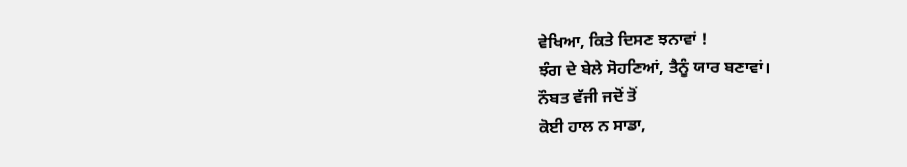ਵੇਖਿਆ, ਕਿਤੇ ਦਿਸਣ ਝਨਾਵਾਂ !
ਝੰਗ ਦੇ ਬੇਲੇ ਸੋਹਣਿਆਂ, ਤੈਨੂੰ ਯਾਰ ਬਣਾਵਾਂ।
ਨੌਬਤ ਵੱਜੀ ਜਦੋਂ ਤੋਂ
ਕੋਈ ਹਾਲ ਨ ਸਾਡਾ,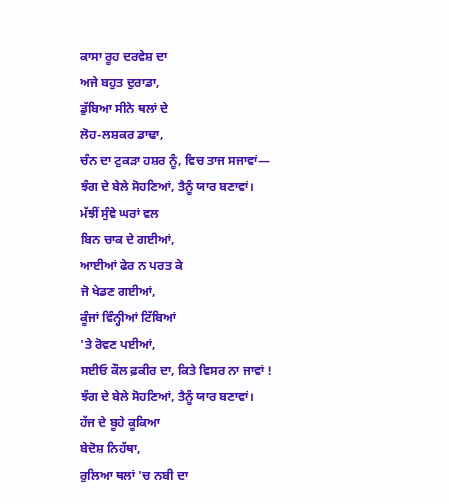ਕਾਸਾ ਰੂਹ ਦਰਵੇਸ਼ ਦਾ
ਅਜੇ ਬਹੁਤ ਦੁਰਾਡਾ,
ਡੁੱਬਿਆ ਸੀਨੇ ਥਲਾਂ ਦੇ
ਲੋਹ-ਲਸ਼ਕਰ ਡਾਢਾ,
ਚੰਨ ਦਾ ਟੁਕੜਾ ਹਸ਼ਰ ਨੂੰ, ਵਿਚ ਤਾਜ ਸਜਾਵਾਂ—
ਝੰਗ ਦੇ ਬੇਲੇ ਸੋਹਣਿਆਂ, ਤੈਨੂੰ ਯਾਰ ਬਣਾਵਾਂ।
ਮੱਝੀਂ ਸੁੰਞੇ ਘਰਾਂ ਵਲ
ਬਿਨ ਚਾਕ ਦੇ ਗਈਆਂ,
ਆਈਆਂ ਫੇਰ ਨ ਪਰਤ ਕੇ
ਜੋ ਖੇਡਣ ਗਈਆਂ,
ਕੂੰਜਾਂ ਵਿੰਨ੍ਹੀਆਂ ਟਿੱਬਿਆਂ
'ਤੇ ਰੋਵਣ ਪਈਆਂ,
ਸਈਓ ਕੌਲ ਫ਼ਕੀਰ ਦਾ, ਕਿਤੇ ਵਿਸਰ ਨਾ ਜਾਵਾਂ !
ਝੰਗ ਦੇ ਬੇਲੇ ਸੋਹਣਿਆਂ, ਤੈਨੂੰ ਯਾਰ ਬਣਾਵਾਂ।
ਹੱਜ ਦੇ ਬੂਹੇ ਕੂਕਿਆ
ਬੇਦੋਸ਼ ਨਿਹੱਥਾ,
ਰੁਲਿਆ ਥਲਾਂ 'ਚ ਨਬੀ ਦਾ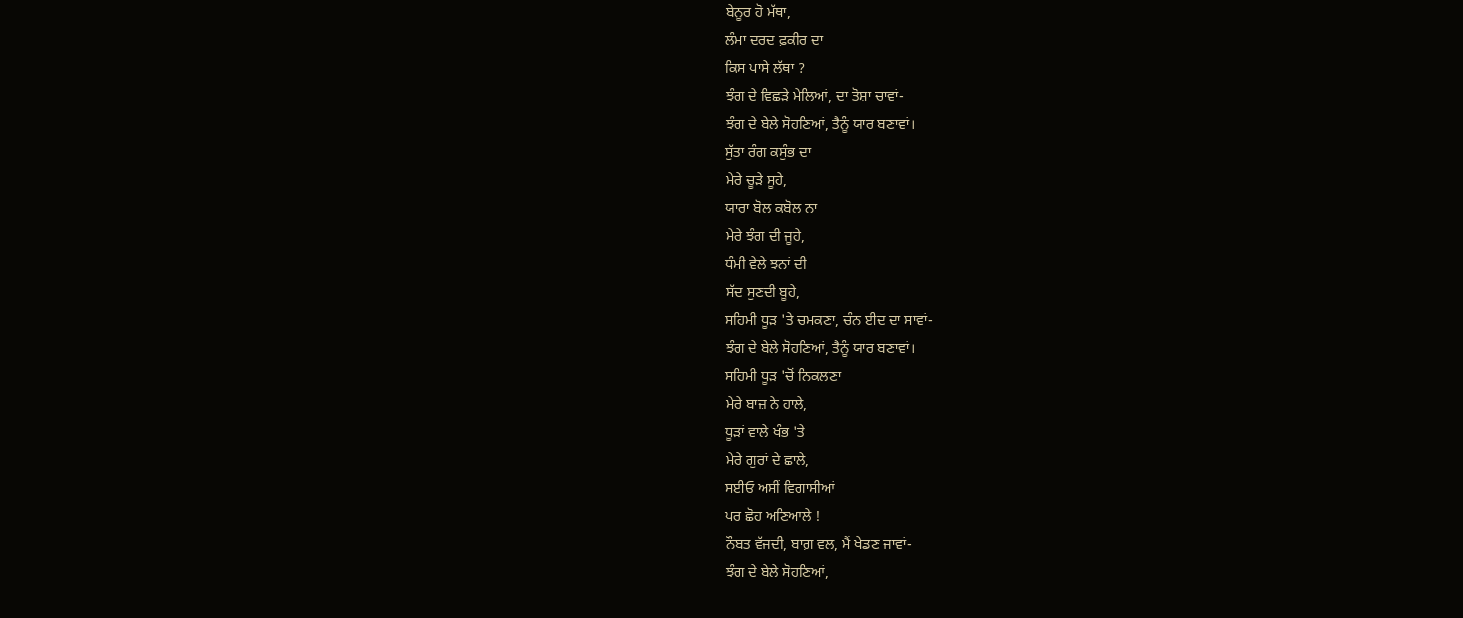ਬੇਨੂਰ ਹੋ ਮੱਥਾ,
ਲੰਮਾ ਦਰਦ ਫ਼ਕੀਰ ਦਾ
ਕਿਸ ਪਾਸੇ ਲੱਥਾ ?
ਝੰਗ ਦੇ ਵਿਛੜੇ ਮੇਲਿਆਂ, ਦਾ ਤੋਸ਼ਾ ਚਾਵਾਂ-
ਝੰਗ ਦੇ ਬੇਲੇ ਸੋਹਣਿਆਂ, ਤੈਨੂੰ ਯਾਰ ਬਣਾਵਾਂ।
ਸੁੱਤਾ ਰੰਗ ਕਸੁੰਭ ਦਾ
ਮੇਰੇ ਚੂੜੇ ਸੂਹੇ,
ਯਾਰਾ ਬੋਲ ਕਬੋਲ ਨਾ
ਮੇਰੇ ਝੰਗ ਦੀ ਜੂਹੇ,
ਧੰਮੀ ਵੇਲੇ ਝਨਾਂ ਦੀ
ਸੱਦ ਸੁਣਦੀ ਬੂਹੇ,
ਸਹਿਮੀ ਧੂੜ 'ਤੇ ਚਮਕਣਾ, ਚੰਨ ਈਦ ਦਾ ਸਾਵਾਂ-
ਝੰਗ ਦੇ ਬੇਲੇ ਸੋਹਣਿਆਂ, ਤੈਨੂੰ ਯਾਰ ਬਣਾਵਾਂ।
ਸਹਿਮੀ ਧੂੜ 'ਚੋਂ ਨਿਕਲਣਾ
ਮੇਰੇ ਬਾਜ਼ ਨੇ ਹਾਲੇ,
ਧੂੜਾਂ ਵਾਲੇ ਖੰਭ 'ਤੇ
ਮੇਰੇ ਗੁਰਾਂ ਦੇ ਛਾਲੇ,
ਸਈਓ ਅਸੀਂ ਵਿਗਾਸੀਆਂ
ਪਰ ਛੋਹ ਅਣਿਆਲੇ !
ਨੌਬਤ ਵੱਜਦੀ, ਬਾਗ਼ ਵਲ, ਮੈਂ ਖੇਡਣ ਜਾਵਾਂ-
ਝੰਗ ਦੇ ਬੇਲੇ ਸੋਹਣਿਆਂ,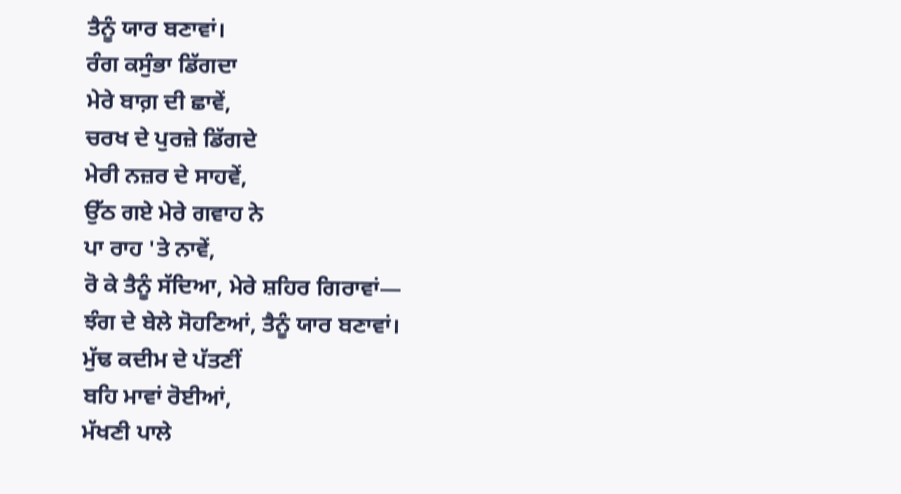ਤੈਨੂੰ ਯਾਰ ਬਣਾਵਾਂ।
ਰੰਗ ਕਸੁੰਭਾ ਡਿੱਗਦਾ
ਮੇਰੇ ਬਾਗ਼ ਦੀ ਛਾਵੇਂ,
ਚਰਖ ਦੇ ਪੁਰਜ਼ੇ ਡਿੱਗਦੇ
ਮੇਰੀ ਨਜ਼ਰ ਦੇ ਸਾਹਵੇਂ,
ਉੱਠ ਗਏ ਮੇਰੇ ਗਵਾਹ ਨੇ
ਪਾ ਰਾਹ 'ਤੇ ਨਾਵੇਂ,
ਰੋ ਕੇ ਤੈਨੂੰ ਸੱਦਿਆ, ਮੇਰੇ ਸ਼ਹਿਰ ਗਿਰਾਵਾਂ—
ਝੰਗ ਦੇ ਬੇਲੇ ਸੋਹਣਿਆਂ, ਤੈਨੂੰ ਯਾਰ ਬਣਾਵਾਂ।
ਮੁੱਢ ਕਦੀਮ ਦੇ ਪੱਤਣੀਂ
ਬਹਿ ਮਾਵਾਂ ਰੋਈਆਂ,
ਮੱਖਣੀ ਪਾਲੇ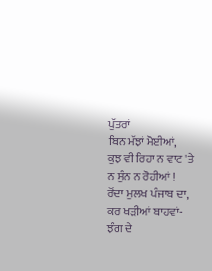ਪੁੱਤਰਾਂ
ਬਿਨ ਮੱਝਾਂ ਮੋਈਆਂ,
ਕੁਝ ਵੀ ਰਿਹਾ ਨ ਵਾਟ 'ਤੇ
ਨ ਸੁੰਨ ਨ ਰੋਹੀਆਂ !
ਰੋਂਦਾ ਮੁਲਖ ਪੰਜਾਬ ਦਾ, ਕਰ ਖੜੀਆਂ ਬਾਹਵਾਂ-
ਝੰਗ ਦੇ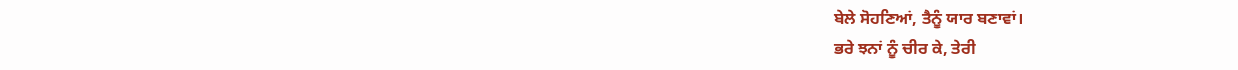ਬੇਲੇ ਸੋਹਣਿਆਂ, ਤੈਨੂੰ ਯਾਰ ਬਣਾਵਾਂ।
ਭਰੇ ਝਨਾਂ ਨੂੰ ਚੀਰ ਕੇ, ਤੇਰੀ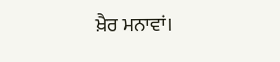ਖ਼ੈਰ ਮਨਾਵਾਂ।